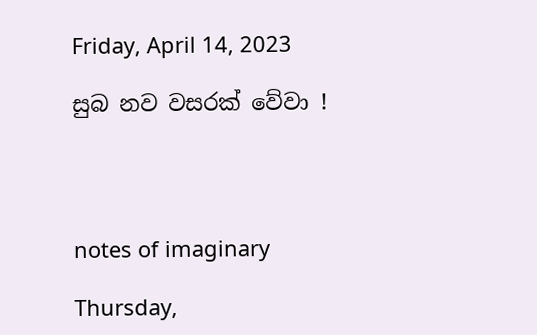Friday, April 14, 2023

සුබ නව වසරක් වේවා !




notes of imaginary

Thursday,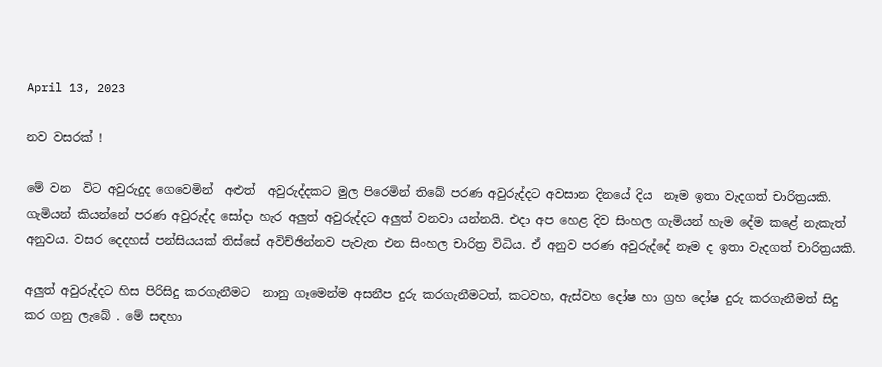April 13, 2023

නව වසරක් !

මේ වන  විට අවුරුදුද ගෙවෙමින්  අළුත්  අවුරුද්දකට මුල පිරෙමින් තිබේ පරණ අවුරුද්දට අවසාන දිනයේ දිය  නෑම ඉතා වැදගත් චාරිත්‍රයකි.    ගැමියන් කියන්නේ පරණ අවුරුද්ද සෝදා හැර අලුත් අවුරුද්දට අලුත් වනවා යන්නයි. එදා අප හෙළ දිව සිංහල ගැමියන් හැම දේම කළේ නැකැත් අනුවය. වසර දෙදහස් පන්සියයක් තිස්සේ අවිච්ඡින්නව පැවැත එන සිංහල චාරිත්‍ර විධිය. ඒ අනුව පරණ අවුරුද්දේ නෑම ද ඉතා වැදගත් චාරිත්‍රයකි.

අලුත් අවුරුද්දට හිස පිරිසිදු කරගැනීමට  නානු ගෑමෙන්ම අසනීප දුරු කරගැනීමටත්, කටවහ, ඇස්වහ දෝෂ හා ග්‍රහ දෝෂ දුරු කරගැනීමත් සිදු කර ගනු ලැබේ . මේ සඳහා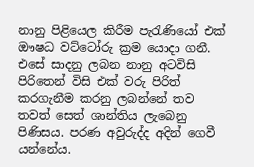නානු පිළියෙල කිරීම පැරැණියෝ එක් ඖෂධ වට්ටෝරු ක්‍රම යොදා ගනී. එසේ සාදනු ලබන නානු අටවිසි පිරිතෙන් විසි එක් වරු පිරිත් කරගැනීම කරනු ලබන්නේ තව තවත් සෙත් ශාන්තිය ලැබෙනු පිණිසය. පරණ අවුරුද්ද අදින් ගෙවී යන්නේය.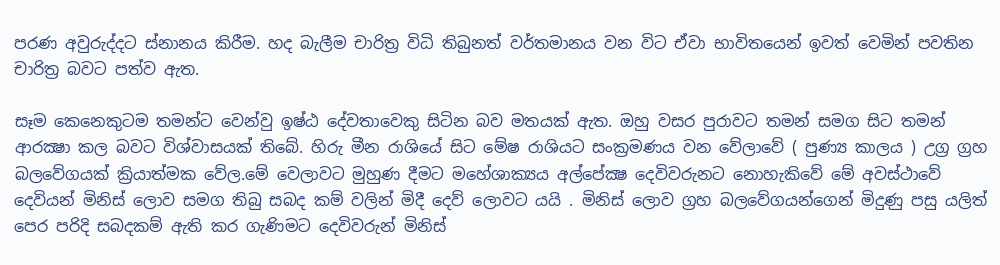පරණ අවුරුද්දට ස්නානය කිරීම. හද බැලීම චාරිත්‍ර විධි තිබුනත් වර්තමානය වන විට ඒවා භාවිතයෙන් ඉවත් වෙමින් පවතින චාරිත්‍ර බවට පත්ව ඇත.

සෑම කෙනෙකුටම තමන්ට වෙන්වු ඉෂ්ඨ දේවතාවෙකු සිටින බව මතයක් ඇත. ඔහු වසර පුරාවට තමන් සමග සිට තමන් ආරක්‍ෂා කල බවට විශ්වාසයක් තිබේ. හිරු මීන රාශියේ සිට මේෂ රාශියට සංක්‍රමණය වන වේලාවේ ( පුණ්‍ය කාලය ) උග්‍ර ග්‍රහ බලවේගයක් ක්‍රියාත්මක වේල.මේ වෙලාවට මුහුණ දීමට මහේශාක්‍යය අල්පේක්‍ෂ දෙවිවරුනට නොහැකිවේ මේ අවස්ථාවේ දෙවියන් මිනිස් ලොව සමග තිබු සබද කම් වලින් මිදී දෙව් ලොවට යයි . මිනිස් ලොව ග්‍රහ බලවේගයන්ගෙන් මිදුණු පසු යලිත් පෙර පරිදි සබදකම් ඇති කර ගැණිමට දෙවිවරුන් මිනිස්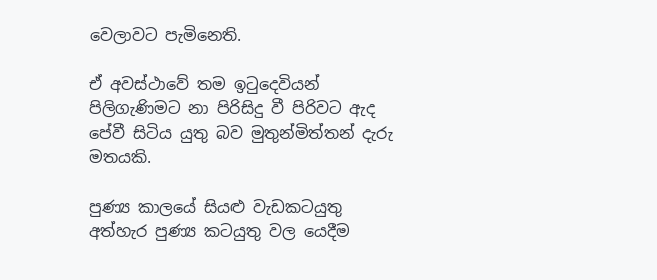වෙලාවට පැමිනෙති.

ඒ අවස්ථාවේ තම ඉටුදෙවියන් පිලිගැණිමට නා පිරිසිදු වී පිරිවට ඇද පේවී සිටිය යුතු බව මුතුන්මිත්තන් දැරු මතයකි.

පුණ්‍ය කාලයේ සියළු වැඩකටයුතු අත්හැර පුණ්‍ය කටයුතු වල යෙදීම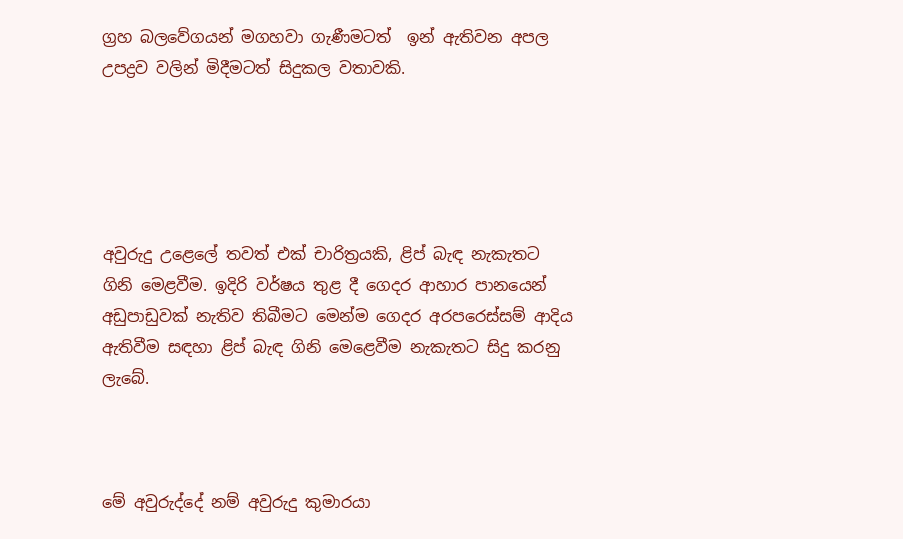ග්‍රහ බලවේගයන් මගහවා ගැණීමටත්  ඉන් ඇතිවන අපල උපද්‍රව වලින් මිදීමටත් සිදුකල වතාවකි.





අවුරුදු උළෙලේ තවත් එක් චාරිත්‍රයකි, ළිප් බැඳ නැකැතට ගිනි මෙළවීම. ඉදිරි වර්ෂය තුළ දී ගෙදර ආහාර පානයෙන් අඩුපාඩුවක් නැතිව තිබීමට මෙන්ම ගෙදර අරපරෙස්සම් ආදිය ඇතිවීම සඳහා ළිප් බැඳ ගිනි මෙළෙවීම නැකැතට සිදු කරනු ලැබේ.



මේ අවුරුද්දේ නම් අවුරුදු කුමාරයා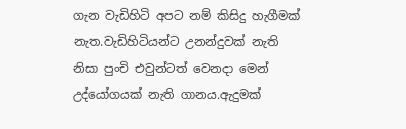ගැන වැඩිහිටි අපට නම් කිසිදු හැගීමක් නැත.වැඩිහිටියන්ට උනන්දුවක් නැති නිසා පුංචි එවුන්ටත් වෙනදා මෙන් උද්යෝගයක් නැති ගානය.ඇදුමක්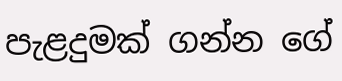පැළදුමක් ගන්න ගේ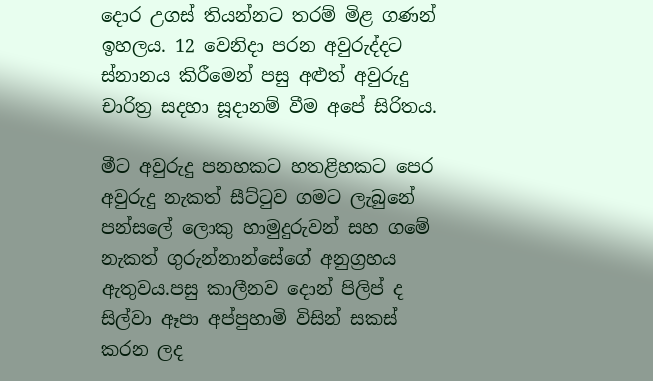දොර උගස් තියන්නට තරම් මිළ ගණන් ඉහලය. 12 වෙනිදා පරන අවුරුද්දට ස්නානය කිරීමෙන් පසු අළුත් අවුරුදු චාරිත්‍ර සදහා සූදානම් වීම අපේ සිරිතය.

මීට අවුරුදු පනහකට හතළිහකට පෙර අවුරුදු නැකත් සීට්ටුව ගමට ලැබුනේ පන්සලේ ලොකු හාමුදුරුවන් සහ ගමේ නැකත් ගුරුන්නාන්සේගේ අනුග්‍රහය ඇතුවය.පසු කාලීනව දොන් පිලිප් ද සිල්වා ඈපා අප්පුහාමි විසින් සකස් කරන ලද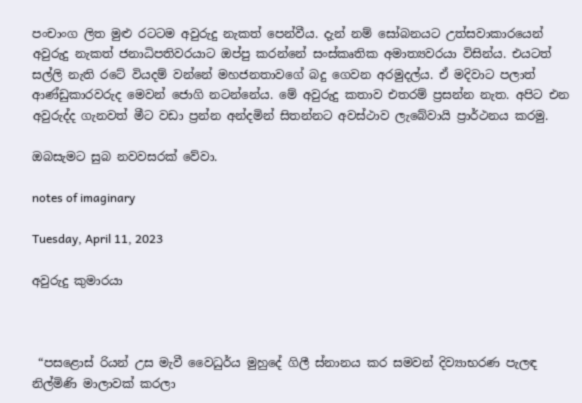පංචාංග ලිත මුළු රටටම අවුරුදු නැකත් පෙන්වීය. දැන් නම් සෝබනයට උත්සවාකාරයෙන් අවුරුදු නැකත් ජනාධිපතිවරයාට ඔප්පු කරන්නේ සංස්කෘතික අමාත්‍යවරයා විසින්ය. එයටත් සල්ලි නැති රටේ වියදම් වන්නේ මහජනතාවගේ බදු ගෙවන අරමුදල්ය. ඒ මදිවාට පලාත් ආණ්ඩුකාරවරුද මෙවන් ජොගි නටන්නේය. මේ අවුරුදු කතාව එතරම් ප්‍රසන්න නැත. අපිට එන අවුරුද්ද ගැනවත් මීට වඩා ප්‍රන්න අන්දමින් සිතන්නට අවස්ථාව ලැබේවායි ප්‍රාර්ථනය කරමු.

ඔබසැමට සුබ නවවසරක් වේවා.

notes of imaginary

Tuesday, April 11, 2023

අවුරුදු කුමාරයා



 “පසළොස් රියන් උස මැවී වෛධුර්ය මුහුදේ ගිලී ස්නානය කර සමවන් දිව්‍යාභරණ පැලඳ නිල්මිණි මාලාවක් කරලා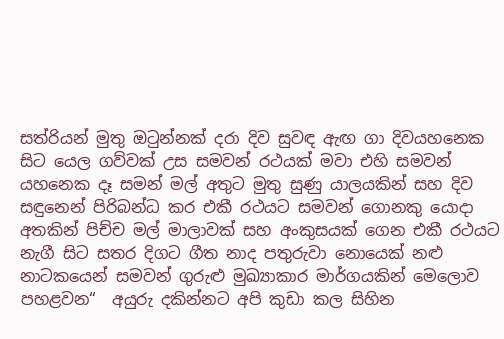සත්රියන් මුතු ඔටුන්නක් දරා දිව සුවඳ ඇඟ ගා දිවයහනෙක සිට යෙල ගව්වක් උස සමවන් රථයක් මවා එහි සමවන් යහනෙක දෑ සමන් මල් අතුට මුතු සුණු යාලයකින් සහ දිව සඳුනෙන් පිරිබන්ධ කර එකී රථයට සමවන් ගොනකු යොදා අතකින් පිච්ච මල් මාලාවක් සහ අංකුසයක් ගෙන එකී රථයට නැගී සිට සතර දිගට ගීත නාද පතුරුවා නොයෙක් නළු නාටකයෙන් සමවන් ගුරුළු මුඛ්‍යාකාර මාර්ගයකින් මෙලොව පහළවන“  අයුරු දකින්නට අපි කුඩා කල සිහින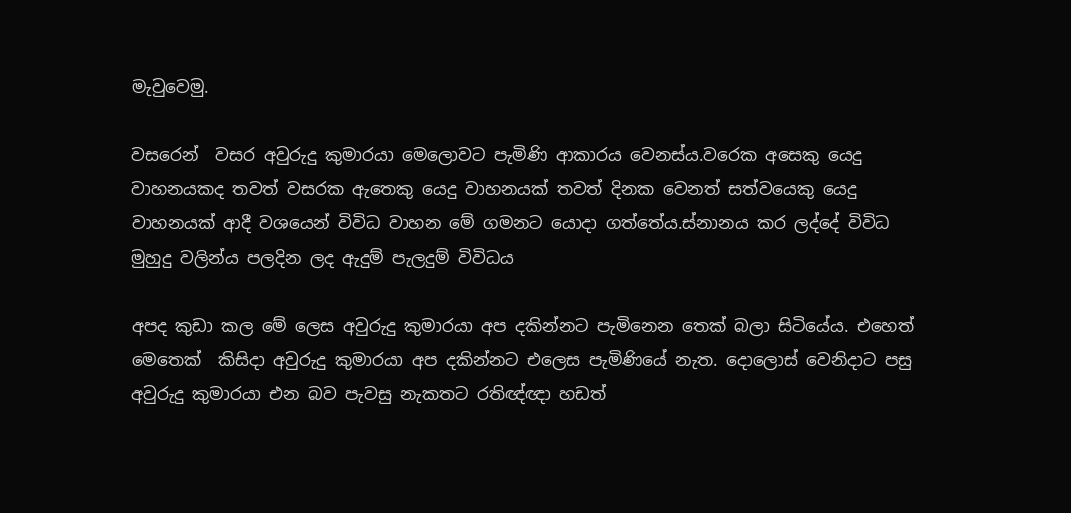මැවුවෙමු.

වසරෙන්  වසර අවුරුදු කුමාරයා මෙලොවට පැමිණි ආකාරය වෙනස්ය.වරෙක අසෙකු යෙදු වාහනයකද තවත් වසරක ඇතෙකු යෙදු වාහනයක් තවත් දිනක වෙනත් සත්වයෙකු යෙදු වාහනයක් ආදී වශයෙන් විවිධ වාහන මේ ගමනට යොදා ගත්තේය.ස්නානය කර ලද්දේ විවිධ මුහුදු වලින්ය පලදින ලද ඇදුම් පැලදුම් විවිධය

අපද කුඩා කල මේ ලෙස අවුරුදු කුමාරයා අප දකින්නට පැමිනෙන තෙක් බලා සිටියේය. එහෙත් මෙතෙක්  කිසිදා අවුරුදු කුමාරයා අප දකින්නට එලෙස පැමිණියේ නැත. දොලොස් වෙනිදාට පසු අවුරුදු කුමාරයා එන බව පැවසු නැකතට රතිඥ්ඥා හඩත්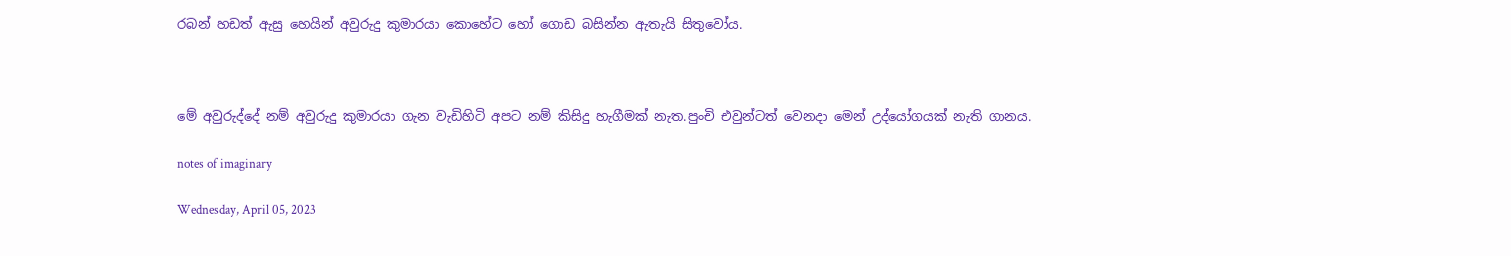රබන් හඩත් ඇසු හෙයින් අවුරුදු කුමාරයා කොහේට හෝ ගොඩ බසින්න ඇතැයි සිතුවෝය.



මේ අවුරුද්දේ නම් අවුරුදු කුමාරයා ගැන වැඩිහිටි අපට නම් කිසිදු හැගීමක් නැත.පුංචි එවුන්ටත් වෙනදා මෙන් උද්යෝගයක් නැති ගානය.

notes of imaginary

Wednesday, April 05, 2023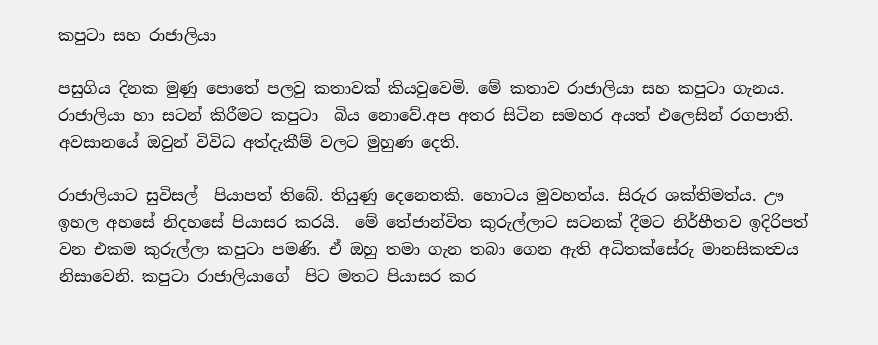කපුටා සහ රාජාලියා

පසුගිය දිනක මුණු පොතේ පලවු කතාවක් කියවුවෙමි. මේ කතාව රාජාලියා සහ කපුටා ගැනය. රාජාලියා හා සටන් කිරීමට කපුටා  බිය නොවේ.අප අතර සිටින සමහර අයත් එලෙසින් රගපාති. අවසානයේ ඔවුන් විවිධ අත්දැකීම් වලට මුහුණ දෙති.

රාජාලියාට සුවිසල්  පියාපත් තිබේ. තියුණු දෙනෙතකි. හොටය මුවහත්ය. සිරුර ශක්තිමත්ය. ඌ ඉහල අහසේ නිදහසේ පියාසර කරයි.  මේ තේජාන්විත කුරුල්ලාට සටනක් දීමට නිර්භීතව ඉදිරිපත් වන එකම කුරුල්ලා කපුටා පමණි. ඒ ඔහු තමා ගැන තබා ගෙන ඇති අධිතක්සේරු මානසිකත්‍වය නිසාවෙනි. කපුටා රාජාලියාගේ  පිට මතට පියාසර කර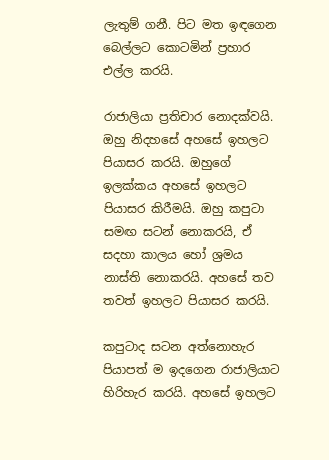ලැතුම් ගනී. පිට මත ඉඳගෙන බෙල්ලට කොටමින් ප්‍රහාර එල්ල කරයි.

රාජාලියා ප්‍රතිචාර නොදක්වයි. ඔහු නිදහසේ අහසේ ඉහලට පියාසර කරයි. ඔහුගේ ඉලක්කය අහසේ ඉහලට පියාසර කිරීමයි. ඔහු කපුටා සමඟ සටන් නොකරයි, ඒ සදහා කාලය හෝ ශ්‍රමය නාස්ති නොකරයි. අහසේ තව තවත් ඉහලට පියාසර කරයි.

කපුටාද සටන අත්නොහැර පියාපත් ම ඉදගෙන රාජාලියාට හිරිහැර කරයි. අහසේ ඉහලට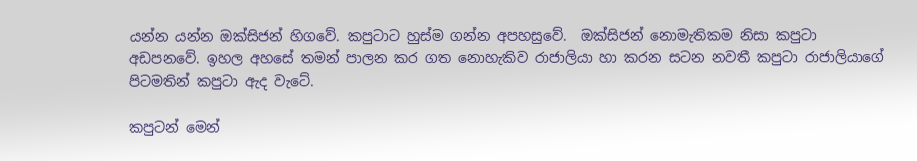යන්න යන්න ඔක්සිජන් හිගවේ. කපුටාට හුස්ම ගන්න අපහසුවේ.  ඔක්සිජන් නොමැතිකම නිසා කපුටා අඩපනවේ. ඉහල අහසේ තමන් පාලන කර ගත නොහැකිව රාජාලියා හා කරන සටන නවතී කපුටා රාජාලියාගේ පිටමතින් කපුටා ඇද වැටේ.

කපුටන් මෙන්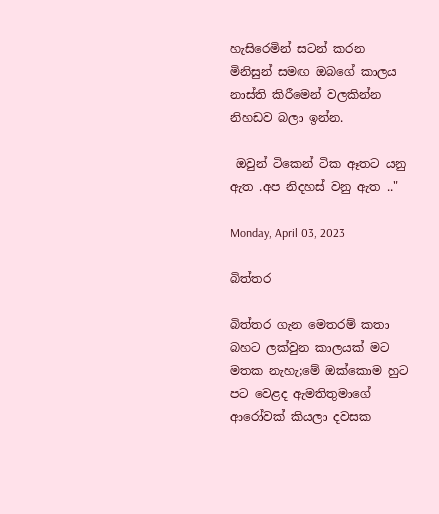හැසිරෙමින් සටන් කරන මිනිසුන් සමඟ ඔබගේ කාලය නාස්ති කිරීමෙන් වලකින්න නිහඩව බලා ඉන්න.

 ඔවුන් ටිකෙන් ටික ඈතට යනු ඇත .අප නිදහස් වනු ඇත .."

Monday, April 03, 2023

බිත්තර

බිත්තර ගැන මෙතරම් කතා බහට ලක්වුන කාලයක් මට මතක නැහැ;මේ ඔක්කොම හුට පට වෙළද ඇමතිතුමාගේ ආරෝවක් කියලා දවසක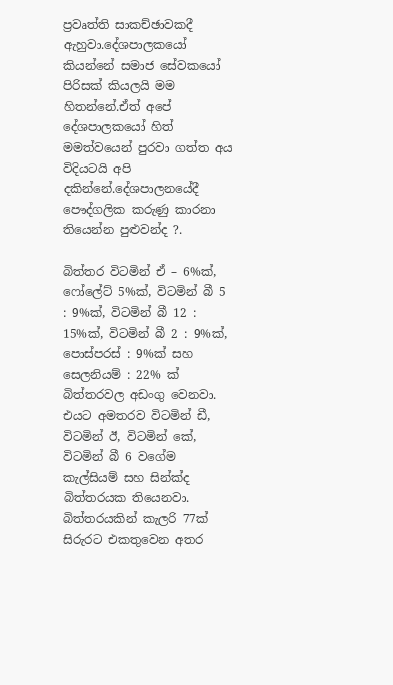ප්‍රවෘත්ති සාකච්ඡාවකදී ඇහුවා.දේශපාලකයෝ කියන්නේ සමාජ සේවකයෝ පිරිසක් කියලයි මම හිතන්නේ.ඒත් අපේ දේශපාලකයෝ හිත් මමත්වයෙන් පුරවා ගත්ත අය විදියටයි අපි දකින්නේ.දේශපාලනයේදී පෞද්ගලික කරුණු කාරනා තියෙන්න පුළුවන්ද ?.

බිත්තර විටමින් ඒ – 6%ක්, ෆෝලේට් 5%ක්, විටමින් බී 5 : 9%ක්, විටමින් බී 12 : 15%ක්, විටමින් බී 2 : 9%ක්, පොස්පරස් : 9%ක් සහ සෙලනියම් : 22% ක් බිත්තරවල අඩංගු වෙනවා. එයට අමතරව විටමින් ඩී, විටමින් ඊ, විටමින් කේ, විටමින් බී 6 වගේම කැල්සියම් සහ සින්ක්ද බිත්තරයක තියෙනවා. බිත්තරයකින් කැලරි 77ක් සිරුරට එකතුවෙන අතර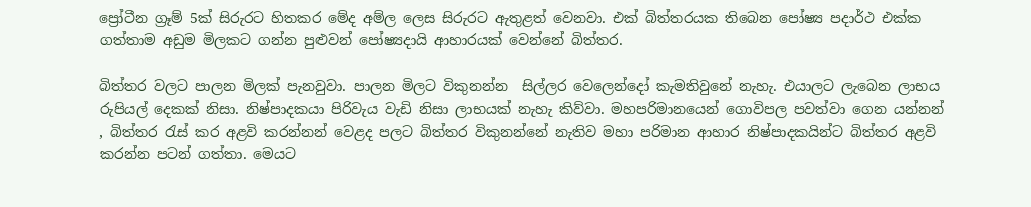ප්‍රෝටීන ග්‍රෑම් 5ක් සිරුරට හිතකර මේද අම්ල ලෙස සිරුරට ඇතුළත් වෙනවා. එක් බිත්තරයක තිබෙන පෝෂ්‍ය පදාර්ථ එක්ක ගත්තාම අඩුම මිලකට ගන්න පුළුවන් පෝෂ්‍යදායි ආහාරයක් වෙන්නේ බිත්තර.

බිත්තර වලට පාලන මිලක් පැනවුවා. පාලන මිලට විකුනන්න  සිල්ලර වෙලෙන්දෝ කැමතිවුනේ නැහැ. එයාලට ලැබෙන ලාභය රුපියල් දෙකක් නිසා. නිෂ්පාදකයා පිරිවැය වැඩි නිසා ලාභයක් නැහැ කිව්වා. මහපරිමානයෙන් ගොවිපල පවත්වා ගෙන යන්නන් , බිත්තර රැස් කර අළවි කරන්නන් වෙළද පලට බිත්තර විකුනන්නේ නැතිව මහා පරිමාන ආහාර නිෂ්පාදකයින්ට බිත්තර අළවි කරන්න පටන් ගත්තා. මෙයට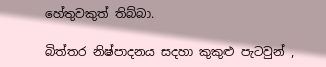හේතුවකුත් තිබ්බා.

බිත්තර නිෂ්පාදනය සදහා කුකුළු පැටවුන් ,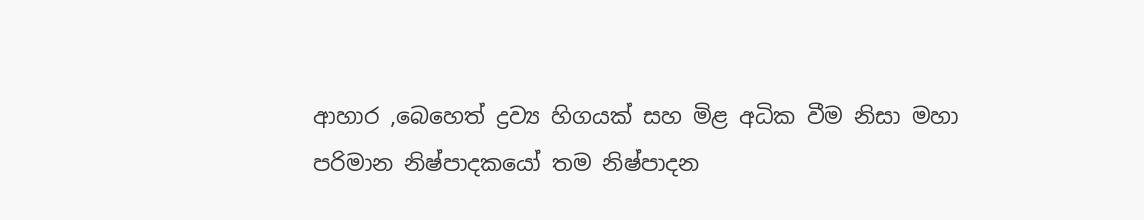ආහාර ,බෙහෙත් ද්‍රව්‍ය හිගයක් සහ මිළ අධික වීම නිසා මහා පරිමාන නිෂ්පාදකයෝ තම නිෂ්පාදන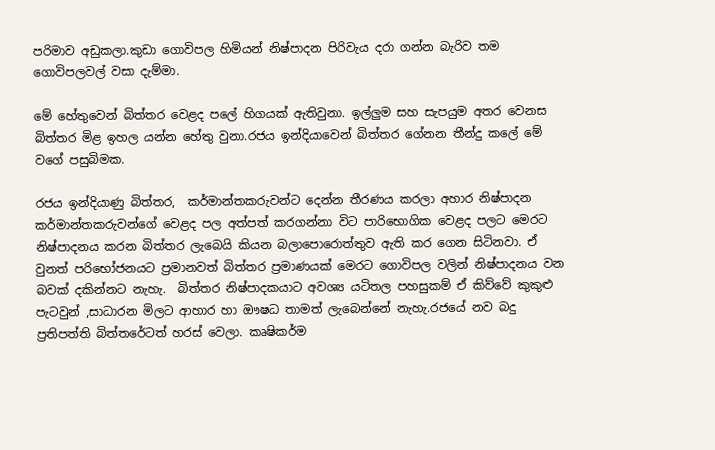පරිමාව අඩුකලා.කුඩා ගොවිපල හිමියන් නිෂ්පාදන පිරිවැය දරා ගන්න බැරිව තම ගොවිපලවල් වසා දැම්මා.

මේ හේතුවෙන් බිත්තර වෙළද පලේ හිගයක් ඇතිවුනා. ඉල්ලුම සහ සැපයුම අතර වෙනස බිත්තර මිළ ඉහල යන්න හේතු වුනා.රජය ඉන්දියාවෙන් බිත්තර ගේනන තීන්දු කලේ මේ වගේ පසුබිමක.

රජය ඉන්දියාණු බිත්තර,  කර්මාන්තකරුවන්ට දෙන්න තීරණය කරලා අහාර නිෂ්පාදන කර්මාන්තකරුවන්ගේ වෙළද පල අත්පත් කරගන්නා විට පාරිභොගික වෙළද පලට මෙරට නිෂ්පාදනය කරන බිත්තර ලැබෙයි කියන බලාපොරොත්තුව ඇති කර ගෙන සිටිනවා. ඒ වුනත් පරිභෝජනයට ප්‍රමානවත් බිත්තර ප්‍රමාණයක් මෙරට ගොවිපල වලින් නිෂ්පාදනය වන බවක් දකින්නට නැහැ.  බිත්තර නිෂ්පාදකයාට අවශ්‍ය යටිතල පහසුකම් ඒ කිව්වේ කුකුළු පැටවුන් ,සාධාරන මිලට ආහාර හා ඖෂධ තාමත් ලැබෙන්නේ නැහැ.රජයේ නව බදු ප්‍රතිපත්ති බිත්තරේටත් හරස් වෙලා. කෘෂිකර්ම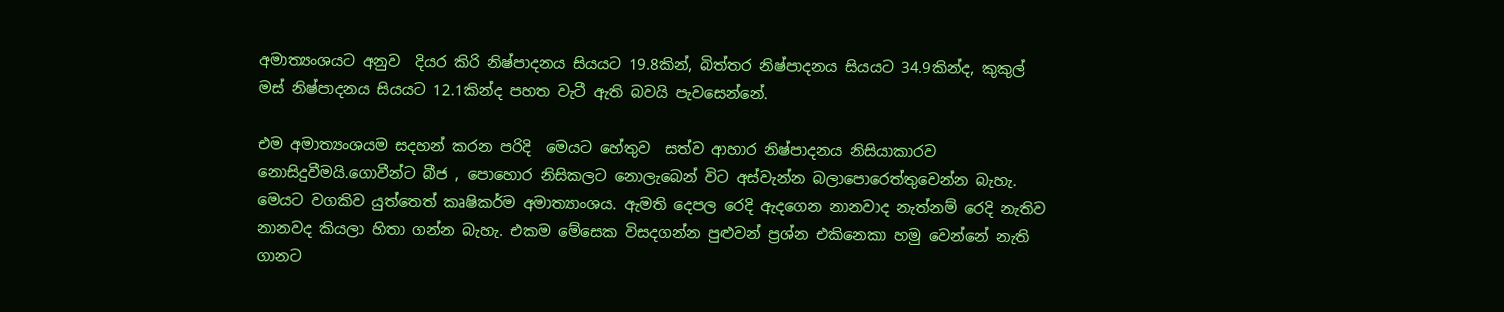අමාත්‍යංශයට අනුව  දියර කිරි නිෂ්පාදනය සියයට 19.8කින්, බිත්තර නිෂ්පාදනය සියයට 34.9කින්ද, කුකුල් මස් නිෂ්පාදනය සියයට 12.1කින්ද පහත වැටී ඇති බවයි පැවසෙන්නේ.

එම අමාත්‍යංශයම සදහන් කරන පරිදි  මෙයට හේතුව  සත්ව ආහාර නිෂ්පාදනය නිසියාකාරව නොසිදුවීමයි.ගොවීන්ට බීජ , පොහොර නිසිකලට නොලැබෙන් විට අස්වැන්න බලාපොරෙත්තුවෙන්න බැහැ. මෙයට වගකිව යුත්තෙත් කෘෂිකර්ම අමාත්‍යාංශය. ඇමති දෙපල රෙදි ඇදගෙන නානවාද නැත්නම් රෙදි නැතිව නානවද කියලා හිතා ගන්න බැහැ. එකම මේසෙක විසදගන්න පුළුවන් ප්‍රශ්න එකිනෙකා හමු වෙන්නේ නැති ගානට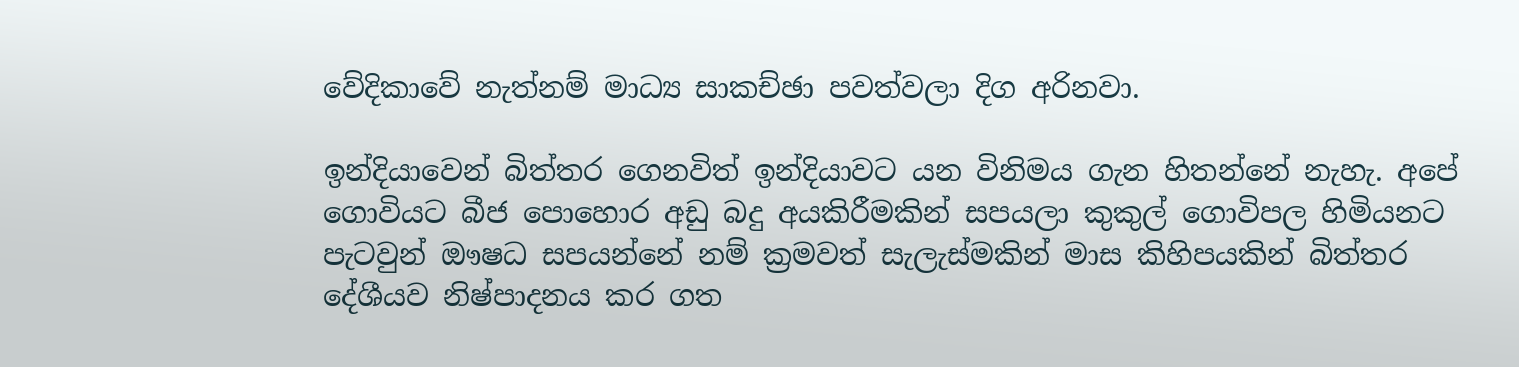වේදිකාවේ නැත්නම් මාධ්‍ය සාකච්ඡා පවත්වලා දිග අරිනවා.

ඉන්දියාවෙන් බිත්තර ගෙනවිත් ඉන්දියාවට යන විනිමය ගැන හිතන්නේ නැහැ. අපේ ගොවියට බීජ පොහොර අඩු බදු අයකිරීමකින් සපයලා කුකුල් ගොවිපල හිමියනට පැටවුන් ඖෂධ සපයන්නේ නම් ක්‍රමවත් සැලැස්මකින් මාස කිහිපයකින් බිත්තර දේශීයව නිෂ්පාදනය කර ගත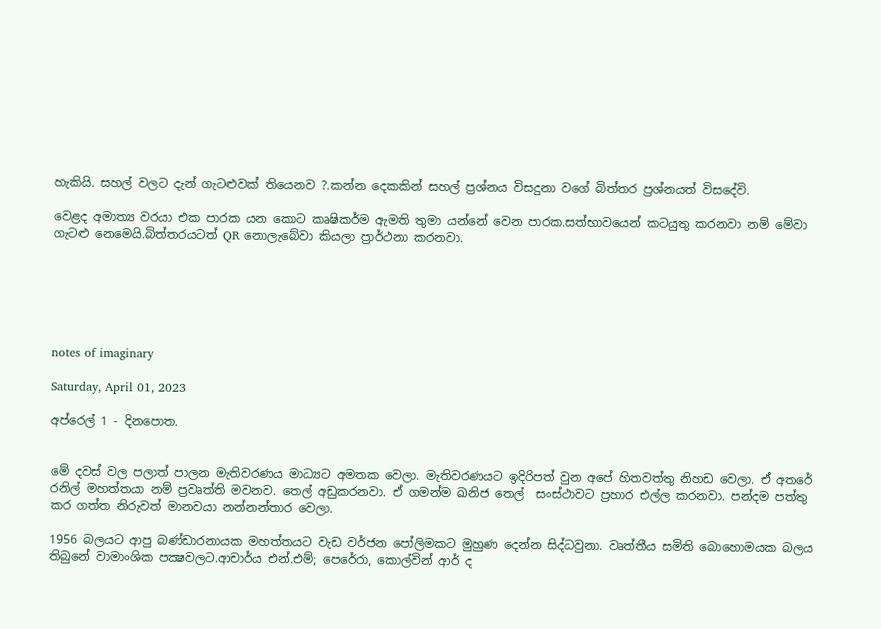හැකියි. සහල් වලට දැන් ගැටළුවක් තියෙනව ?.කන්න දෙකකින් සහල් ප්‍රශ්නය විසදුනා වගේ බිත්තර ප්‍රශ්නයත් විසදේවි.

වෙළද අමාත්‍ය වරයා එක පාරක යන කොට කෘෂිකර්ම ඇමති තුමා යන්නේ වෙන පාරක.සත්භාවයෙන් කටයුතු කරනවා නම් මේවා ගැටළු නෙමෙයි.බිත්තරයටත් QR නොලැබේවා කියලා ප්‍රාර්ථනා කරනවා.






notes of imaginary

Saturday, April 01, 2023

අප්රෙල් 1 - දිනපොත.


මේ දවස් වල පලාත් පාලන මැතිවරණය මාධ්‍යට අමතක වෙලා. මැතිවරණයට ඉදිරිපත් වුන අපේ හිතවත්තු නිහඩ වෙලා. ඒ අතරේ රනිල් මහත්තයා නම් ප්‍රවෘත්ති මවනව. තෙල් අඩුකරනවා. ඒ ගමන්ම ඛනිජ තෙල්  සංස්ථාවට ප්‍රහාර එල්ල කරනවා. පන්දම පත්තු කර ගත්ත නිරුවත් මානවයා නන්නන්තාර වෙලා.

1956 බලයට ආපු බණ්ඩාරනායක මහත්තයට වැඩ වර්ජන පෝලිමකට මුහුණ දෙන්න සිද්ධවුනා. වෘත්තීය සමිති බොහොමයක බලය තිබුනේ වාමාංශික පක්‍ෂවලට.ආචාර්ය එන්.එම්; පෙරේරා, කොල්වින් ආර් ද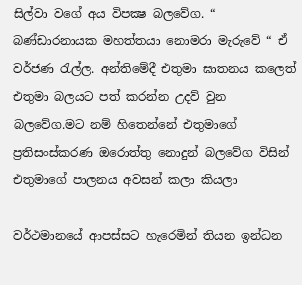සිල්වා වගේ අය විපක්‍ෂ බලවේග. “ බණ්ඩාරනායක මහත්තයා නොමරා මැරුවේ “ ඒ වර්ජණ රැල්ල. අන්තිමේදී එතුමා ඝාතනය කලෙත්  එතුමා බලයට පත් කරන්න උදව් වුන බලවේග.මට නම් හිතෙන්නේ එතුමාගේ ප්‍රතිසංස්කරණ ඔරොත්තු නොදුන් බලවේග විසින් එතුමාගේ පාලනය අවසන් කලා කියලා

වර්ථමානයේ ආපස්සට හැරෙමින් තියන ඉන්ධන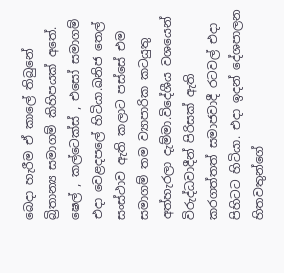බෙදා හැරීම ඒ කාලේ තිබුනේ බ්‍රිතාන්‍ය සමාගම් කිහිපයක් අතේ. ෂෙල් , කල්ටෙක්ස් , එසෝ සමාගම් එදා වෙළදපලේ හිටියා.ඛනිජ තෙල් සංස්ථාව ඇති කලාට පස්සේ එම සමාගම් තම ව්‍යාපාරික කටයුතු අත්හැරලා දැම්මා.විදේශීය වශයෙන් විරුද්ධවාදීන් පිරිසක් ඇති කරගත්තත් සමාජවාදී රටවල් එදා පිහිටට හිටියා. එදා ඉදන් දේශපාලන හිතවතුන්ගේ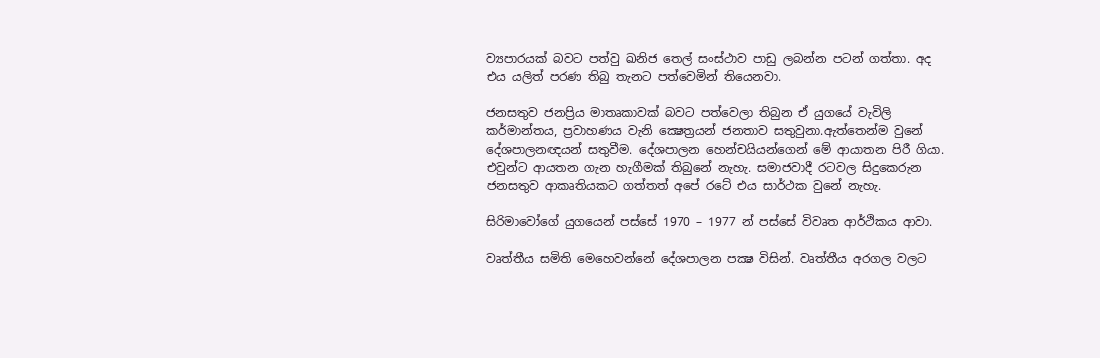ව්‍යපාරයක් බවට පත්වු ඛනිජ තෙල් සංස්ථාව පාඩු ලබන්න පටන් ගත්තා. අද එය යලිත් පරණ තිබු තැනට පත්වෙමින් තියෙනවා.

ජනසතුව ජනප්‍රිය මාතෘකාවක් බවට පත්වෙලා තිබුන ඒ යුගයේ වැවිලි කර්මාන්තය, ප්‍රවාහණය වැනි ක්‍ෂෙත්‍රයන් ජනතාව සතුවුනා.ඇත්තෙන්ම වුනේ දේශපාලනඥයන් සතුවීම. දේශපාලන හෙන්චයියන්ගෙන් මේ ආයාතන පිරී ගියා. එවුන්ට ආයතන ගැන හැගීමක් තිබුනේ නැහැ. සමාජවාදී රටවල සිදුකෙරුන ජනසතුව ආකෘතියකට ගත්තත් අපේ රටේ එය සාර්ථක වුනේ නැහැ.

සිරිමාවෝගේ යුගයෙන් පස්සේ 1970 – 1977 න් පස්සේ විවෘත ආර්ථිකය ආවා.

වෘත්තීය සමිති මෙහෙවන්නේ දේශපාලන පක්‍ෂ විසින්. වෘත්තීය අරගල වලට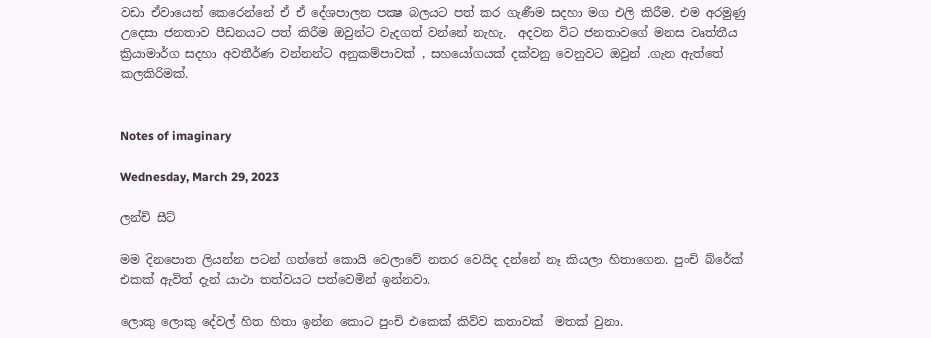වඩා ඒවායෙන් කෙරෙන්නේ ඒ ඒ දේශපාලන පක්‍ෂ බලයට පත් කර ගැණීම සදහා මග එලි කිරීම. එම අරමුණු උදෙසා ජනතාව පීඩනයට පත් කිරීම ඔවුන්ට වැදගත් වන්නේ නැහැ.  අදවන විට ජනතාවගේ මනස වෘත්තීය ක්‍රියාමාර්ග සදහා අවතීර්ණ වන්නන්ට අනුකම්පාවක් , සහයෝගයක් දක්වනු වෙනුවට ඔවුන් .ගැන ඇත්තේ කලකිරිමක්.


Notes of imaginary

Wednesday, March 29, 2023

ලන්ච් සීට්

මම දිනපොත ලියන්න පටන් ගත්තේ කොයි වෙලාවේ නතර වෙයිද දන්නේ නෑ කියලා හිතාගෙන. පුංචි බ්රේක් එකක් ඇවිත් දැන් යාථා තත්වයට පත්වෙමින් ඉන්නවා.

ලොකු ලොකු දේවල් හිත හිතා ඉන්න කොට පුංචි එකෙක් කිව්ව කතාවක්  මතක් වුනා.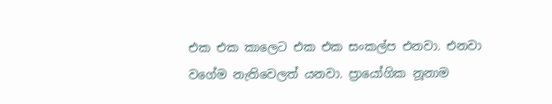එක එක කාලෙට එක එක සංකල්ප එනවා. එනවා වගේම නැතිවෙලත් යනවා. ප්‍රායෝගික නූනාම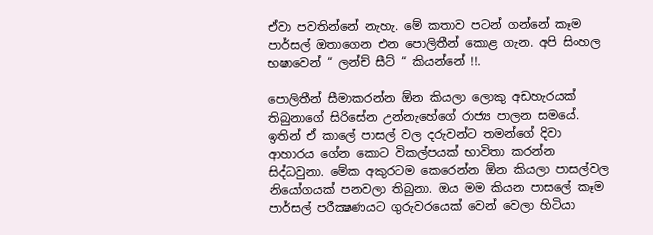ඒවා පවතින්නේ නැහැ. මේ කතාව පටන් ගන්නේ කෑම පාර්සල් ඔතාගෙන එන පොලිතීන් කොළ ගැන. අපි සිංහල භෂාවෙන් “ ලන්ච් සීට් “ කියන්නේ !!.

පොලිතීන් සීමාකරන්න ඕන කියලා ලොකු අඩහැරයක් තිබුනාගේ සිරිසේන උන්නැහේගේ රාජ්‍ය පාලන සමයේ. ඉතින් ඒ කාලේ පාසල් වල දරුවන්ට තමන්ගේ දිවා ආහාරය ගේන කොට විකල්පයක් භාවිතා කරන්න සිද්ධවුනා. මේක අකුරටම කෙරෙන්න ඕන කියලා පාසල්වල නියෝගයක් පනවලා තිබුනා. ඔය මම කියන පාසලේ කෑම පාර්සල් පරීක්‍ෂණයට ‍ගුරුවරයෙක් වෙන් වෙලා හිටියා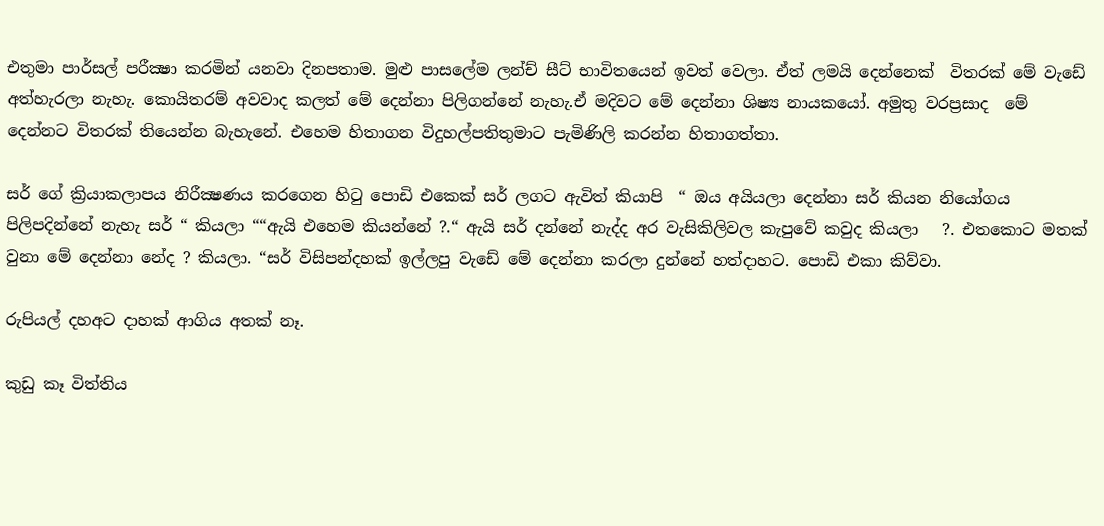එතුමා පාර්සල් පරීක්‍ෂා කරමින් යනවා දිනපතාම. මුළු පාසලේම ලන්ච් සීට් භාවිතයෙන් ඉවත් වෙලා. ඒත් ලමයි දෙන්නෙක්  විතරක් මේ වැඩේ අත්හැරලා නැහැ. කොයිතරම් අවවාද කලත් මේ දෙන්නා පිලිගන්නේ නැහැ.ඒ මදිවට මේ දෙන්නා ශිෂ්‍ය නායකයෝ. අමුතු වරප්‍රසාද  මේ දෙන්නට විතරක් තියෙන්න බැහැනේ. එහෙම හිතාගන විදුහල්පතිතුමාට පැමිණිලි කරන්න හිතාගත්තා.

සර් ගේ ක්‍රියාකලාපය නිරීක්‍ෂණය කරගෙන හිටු පොඩි එකෙක් සර් ලගට ඇවිත් කියාපි  “ ඔය අයියලා දෙන්නා සර් කියන නියෝගය පිලිපදින්නේ නැහැ සර් “ කියලා ““ඇයි එහෙම කියන්නේ ?.“ ඇයි සර් දන්නේ නැද්ද අර වැසිකිලිවල කැපුවේ කවුද කියලා   ?. එතකොට මතක් වුනා මේ දෙන්නා නේද ? කියලා. “සර් විසිපන්දහක් ඉල්ලපු වැඩේ මේ දෙන්නා කරලා දුන්නේ හත්දාහට. පොඩි එකා කිව්වා.

රුපියල් දහඅට දාහක් ආගිය අතක් නෑ.

කුඩු කෑ විත්තිය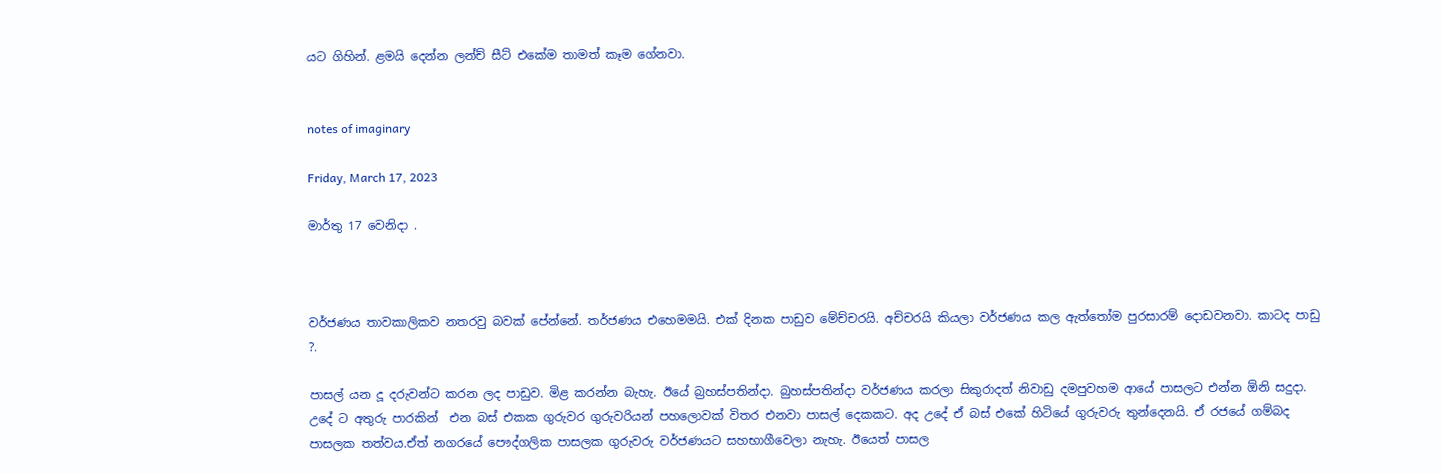යට ගිහින්. ළමයි දෙන්න ලන්ච් සීට් එකේම තාමත් කෑම ගේනවා.


notes of imaginary

Friday, March 17, 2023

මාර්තු 17 වෙනිදා .



වර්ජණය තාවකාලිකව නතරවු බවක් පේන්නේ. තර්ජණය එහෙමමයි. එක් දිනක පාඩුව මේච්චරයි. අච්චරයි කියලා වර්ජණය කල ඇත්තෝම පුරසාරම් දොඩවනවා. කාටද පාඩු ?.

පාසල් යන දූ දරුවන්ට කරන ලද පාඩුව. මිළ කරන්න බැහැ. ඊයේ බ්‍රහස්පතින්දා. බුහස්පතින්දා වර්ජණය කරලා සිකුරාදත් නිවාඩු දමපුවහම ආයේ පාසලට එන්න ඕනි සදුදා.  උදේ ට අතුරු පාරකින්  එන බස් එකක ගුරුවර ගුරුවරියන් පහලොවක් විතර එනවා පාසල් දෙකකට. අද උදේ ඒ බස් එකේ හිටියේ ගුරුවරු තුන්දෙනයි. ඒ රජයේ ගම්බද පාසලක තත්වය.ඒත් නගරයේ පෞද්ගලික පාසලක ගුරුවරු වර්ජණයට සහභාගීවෙලා නැහැ. ඊයෙත් පාසල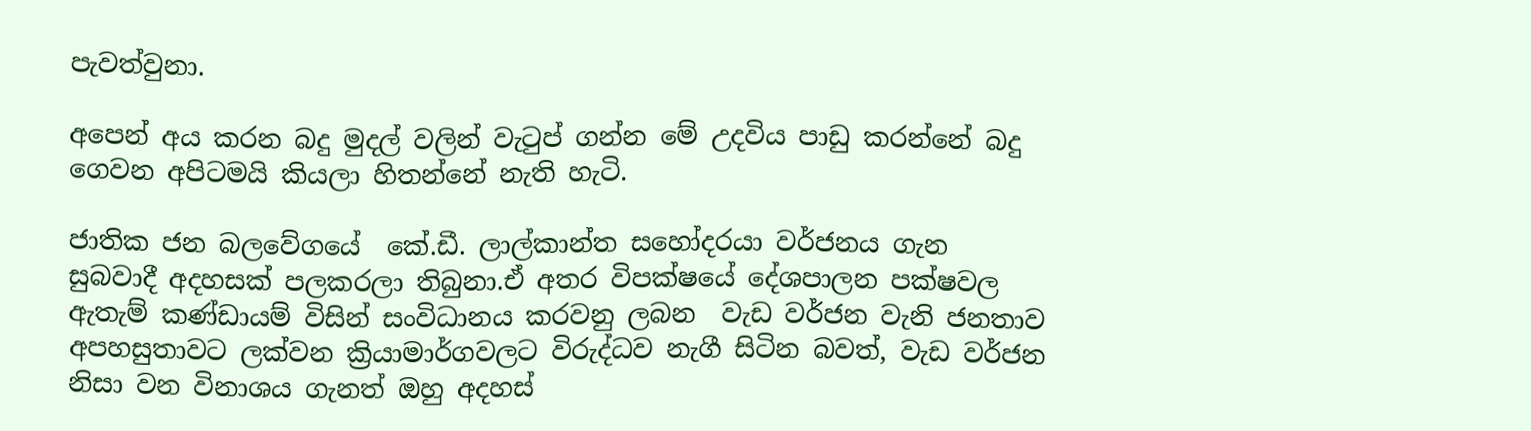පැවත්වුනා.

අපෙන් අය කරන බදු මුදල් වලින් වැටුප් ගන්න මේ උදවිය පාඩු කරන්නේ බදු ගෙවන අපිටමයි කියලා හිතන්නේ නැති හැටි.

ජාතික ජන බලවේගයේ  කේ.ඩී. ලාල්කාන්ත සහෝදරයා වර්ජනය ගැන සුබවාදී අදහසක් පලකරලා තිබුනා.ඒ අතර විපක්ෂයේ දේශපාලන පක්ෂවල ඇතැම් කණ්ඩායම් විසින් සංවිධානය කරවනු ලබන  වැඩ වර්ජන වැනි ජනතාව අපහසුතාවට ලක්වන ක්‍රියාමාර්ගවලට විරුද්ධව නැගී සිටින බවත්, වැඩ වර්ජන නිසා වන විනාශය ගැනත් ඔහු අදහස්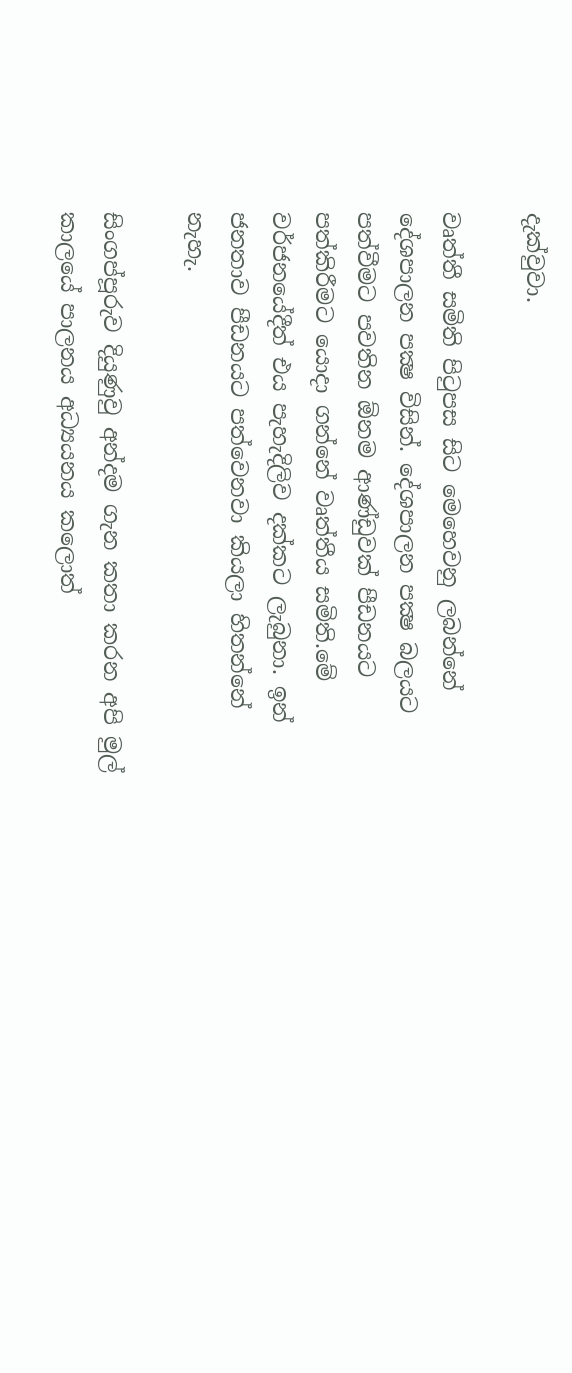දැක්වුවා.

වෘත්තී සමිති පිටුපස සිට මෙහෙවනු ලබන්නේ දේශපාලන පක්‍ෂ විසින්. දේශපාලන පක්‍ෂ බලයට පත්වීමට පවතින ඕනම ආණ්ඩුවක් පීඩනයට පත්කිරීමට යොදා ගන්නේ වෘත්තීය සමිති.මේ වර්ජනයේදීත් එය පැහැදිලිව දක්කට ලැබුනා. ඉන් ජනතාව පීඩනයට පත්වෙනවා කියලා හිතන්නේ නැහැ.

සිංගප්පූරුව දියුණුවු අන්දම ගැන කතා කරන අපි මුල් කාලයේ පාලනය අධ්‍යයනය කලොත්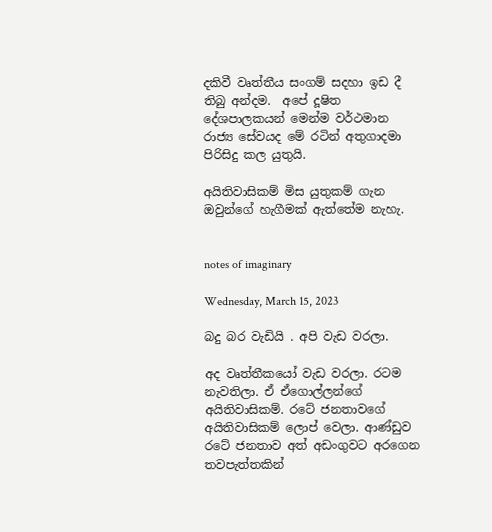දකිවී වෘත්තීය සංගම් සදහා ඉඩ දී තිබු අන්දම.  අපේ දූෂිත දේශපාලකයන් මෙන්ම වර්ථමාන රාජ්‍ය සේවයද මේ රටින් අතුගාදමා පිරිසිදු කල යුතුයි.

අයිතිවාසිකම් මිස යුතුකම් ගැන ඔවුන්ගේ හැගීමක් ඇත්තේම නැහැ.


notes of imaginary

Wednesday, March 15, 2023

බදු බර වැඩියි . අපි වැඩ වරලා.

අද වෘත්තීකයෝ වැඩ වරලා. රටම නැවතිලා. ඒ ඒගොල්ලන්ගේ අයිතිවාසිකම්. රටේ ජනතාවගේ අයිතිවාසිකම් ලොප් වෙලා. ආණ්ඩුව රටේ ජනතාව අත් අඩංගුවට අරගෙන තවපැත්තකින්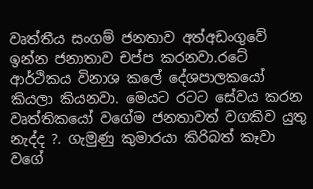වෘත්තීය සංගම් ජනතාව අත්අඩංගුවේ ඉන්න ජනාතාව චප්ප කරනවා.රටේ ආර්ථිකය විනාශ කලේ දේශපාලකයෝ කියලා කියනවා. මෙයට රටට සේවය කරන වෘත්තිකයෝ වගේම ජනතාවත් වගකිව යුතු නැද්ද ?. ගැමුණු කුමාරයා කිරිබත් කෑවා වගේ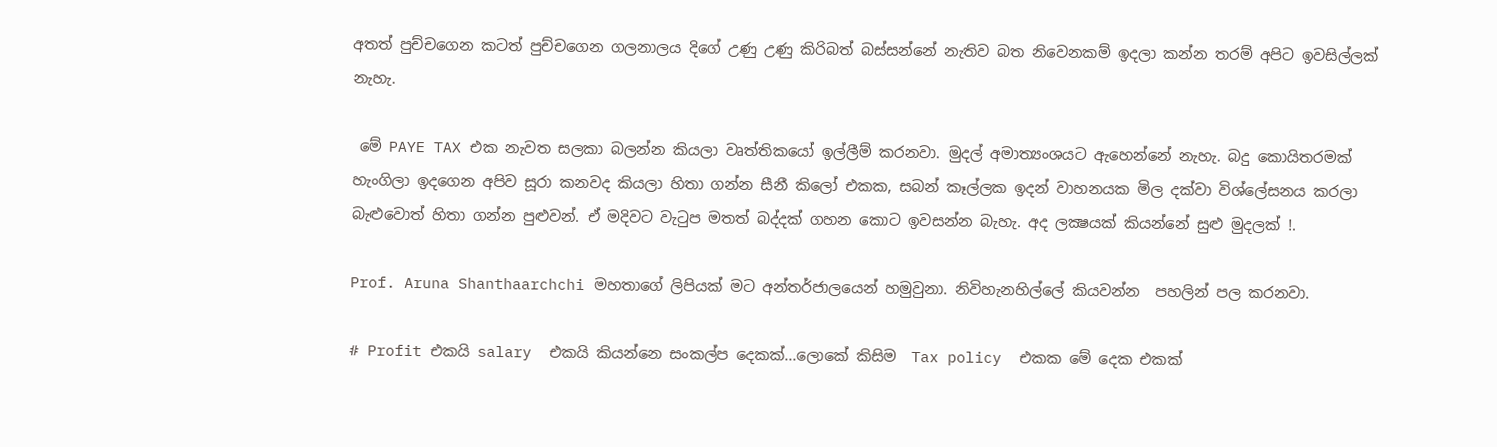අතත් පුච්චගෙන කටත් පුච්චගෙන ගලනාලය දිගේ උණු උණු කිරිබත් බස්සන්නේ නැතිව බත නිවෙනකම් ඉදලා කන්න තරම් අපිට ඉවසිල්ලක් නැහැ.

 මේ PAYE TAX එක නැවත සලකා බලන්න කියලා වෘත්තිකයෝ ඉල්ලීම් කරනවා. මුදල් අමාත්‍යංශයට ඇහෙන්නේ නැහැ. බදු කොයිතරමක් හැංගිලා ඉදගෙන අපිව සූරා කනවද කියලා හිතා ගන්න සීනී කිලෝ එකක, සබන් කෑල්ලක ඉදන් වාහනයක මිල දක්වා විශ්ලේසනය කරලා බැළුවොත් හිතා ගන්න පුළුවන්. ඒ මදිවට වැටුප මතත් බද්දක් ගහන කොට ඉවසන්න බැහැ. අද ලක්‍ෂයක් කියන්නේ සුළු මුදලක් !.

Prof. Aruna Shanthaarchchi මහතාගේ ලිපියක් මට අන්තර්ජාලයෙන් හමුවුනා. නිවිහැනහිල්ලේ කියවන්න  පහලින් පල කරනවා.

# Profit එකයි salary  එකයි කියන්නෙ සංකල්ප දෙකක්...ලොකේ කිසිම  Tax policy  එකක මේ දෙක එකක්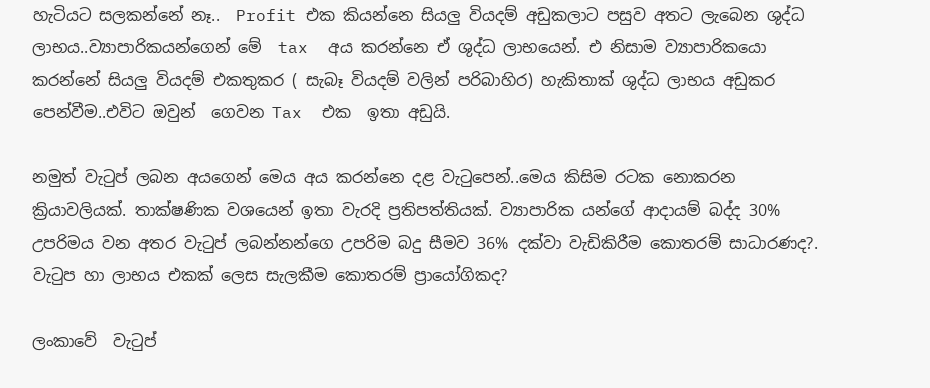හැටියට සලකන්නේ නෑ..  Profit එක කියන්නෙ සියලු වියදම් අඩුකලාට පසුව අතට ලැබෙන ශුද්ධ ලාභය..ව්‍යාපාරිකයන්ගෙන් මේ  tax  අය කරන්නෙ ඒ ශුද්ධ ලාභයෙන්. එ නිසාම ව්‍යාපාරිකයො කරන්නේ සියලු වියදම් එකතුකර ( සැබෑ වියදම් වලින් පරිබාහිර) හැකිතාක් ශුද්ධ ලාභය අඩුකර පෙන්වීම..එවිට ඔවුන්  ගෙවන Tax  එක  ඉතා අඩුයි.

නමුත් වැටුප් ලබන අයගෙන් මෙය අය කරන්නෙ දළ වැටුපෙන්..මෙය කිසිම රටක නොකරන ක්‍රියාවලියක්. තාක්ෂණික වශයෙන් ඉතා වැරදි ප්‍රතිපත්තියක්. ව්‍යාපාරික යන්ගේ ආදායම් බද්ද 30% උපරිමය වන අතර වැටුප් ලබන්නන්ගෙ උපරිම බදු සීමව 36% දක්වා වැඩිකිරීම කොතරම් සාධාරණද?. වැටුප හා ලාභය එකක් ලෙස සැලකීම කොතරම් ප්‍රායෝගිකද?

ලංකාවේ  වැටුප්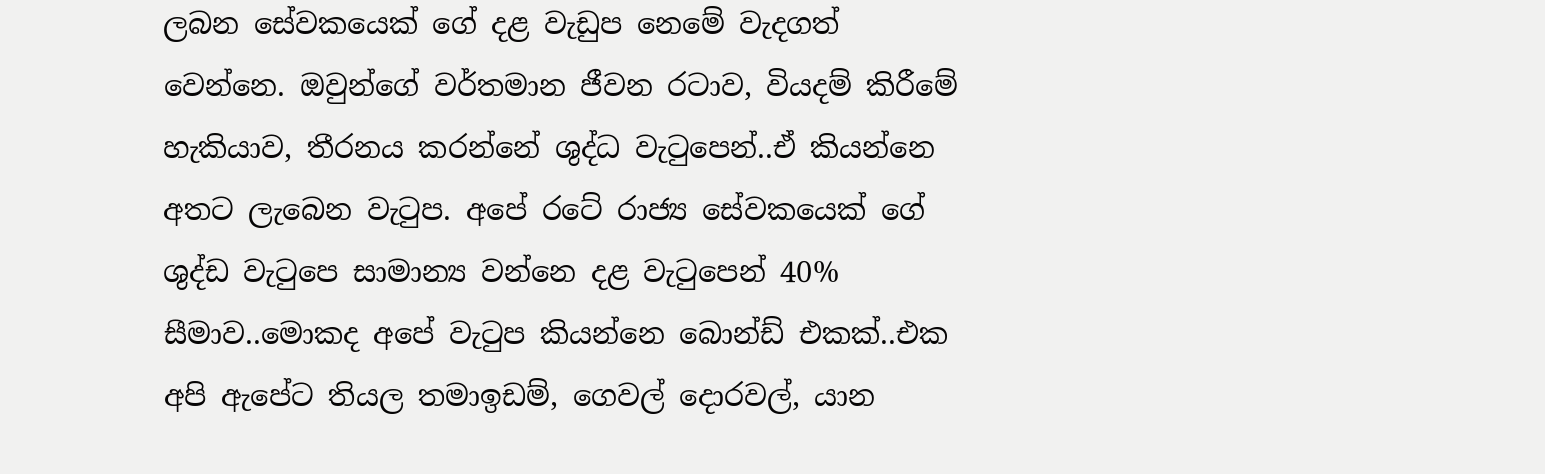ලබන සේවකයෙක් ගේ දළ වැඩුප නෙමේ වැදගත් වෙන්නෙ. ඔවුන්ගේ වර්තමාන ජීවන රටාව, වියදම් කිරීමේ හැකියාව, තීරනය කරන්නේ ශුද්ධ වැටුපෙන්..ඒ කියන්නෙ අතට ලැබෙන වැටුප. අපේ රටේ රාජ්‍ය සේවකයෙක් ගේ ශුද්ඩ වැටුපෙ සාමාන්‍ය වන්නෙ දළ වැටුපෙන් 40% සීමාව..මොකද අපේ වැටුප කියන්නෙ බොන්ඩ් එකක්..එක අපි ඇපේට තියල තමාඉඩම්, ගෙවල් දොරවල්, යාන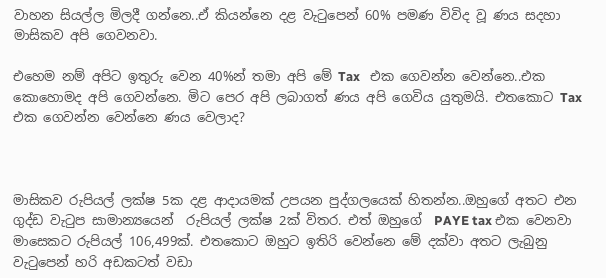වාහන සියල්ල මිලදී ගන්නෙ..ඒ කියන්නෙ දළ වැටුපෙන් 60% පමණ විවිද වූ ණය සදහා මාසිකව අපි ගෙවනවා.

එහෙම නම් අපිට ඉතුරු වෙන 40%න් තමා අපි මේ Tax   එක ගෙවන්න වෙන්නෙ..එක කොහොමද අපි ගෙවන්නෙ. මිට පෙර අපි ලබාගත් ණය අපි ගෙවිය යුතුමයි. එතකොට Tax  එක ගෙවන්න වෙන්නෙ ණය වෙලාද?



මාසිකව රුපියල් ලක්ෂ 5ක දළ ආදායමක් උපයන පුද්ගලයෙක් හිතන්න..ඔහුගේ අතට එන ගුද්ඩ වැටුප සාමාන්‍ය‍යෙන්  රුපියල් ලක්ෂ 2ක් විතර. එත් ඔහුගේ  PAYE tax එක වෙනවා මාසෙකට රුපියල් 106,499ක්. එතකොට ඔහුට ඉතිරි වෙන්නෙ මේ දක්වා අතට ලැබුනු වැටුපෙන් හරි අඩකටත් වඩා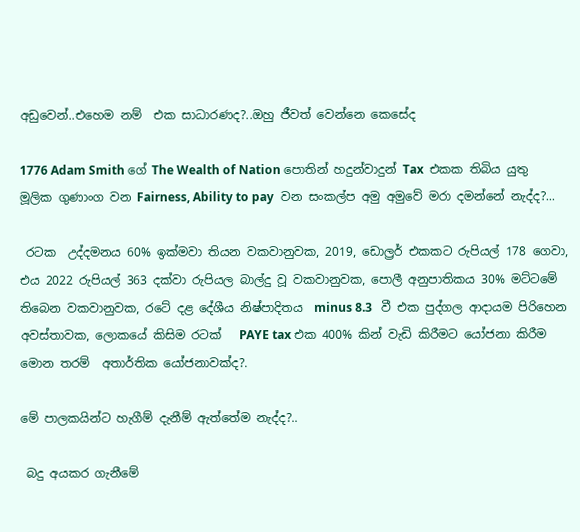අඩුවෙන්..එහෙම නම්  එක සාධාරණද?..ඔහු ජීවත් වෙන්නෙ කෙසේද

1776 Adam Smith ගේ The Wealth of Nation පොතින් හදුන්වාදුන් Tax  එකක තිබිය යුතු මූලික ගුණාංග වන Fairness, Ability to pay  වන සංකල්ප අමු අමුවේ මරා දමන්නේ නැද්ද?...

 රටක  උද්දමනය 60% ඉක්මවා තියන වකවානුවක, 2019, ඩොල්‍රර් එකකට රුපියල් 178 ගෙවා, එය 2022 රුපියල් 363 දක්වා රුපියල බාල්දු වූ වකවානුවක, පොලී අනුපාතිකය 30% මට්ටමේ තිබෙන වකවානුවක, රටේ දළ දේශීය නිෂ්පාදිතය  minus 8.3   වී එක පුද්ගල ආදායම පිරිහෙන අවස්තාවක, ලොකයේ කිසිම රටක්   PAYE tax එක 400% කින් වැඩි කිරීමට යෝජනා කිරීම මොන තරම්  අතාර්තික ‍යෝජනාවක්ද?.

මේ පාලකයින්ට හැගීම් දැනීම් ඇත්තේම නැද්ද?..

 බදු අයකර ගැනීමේ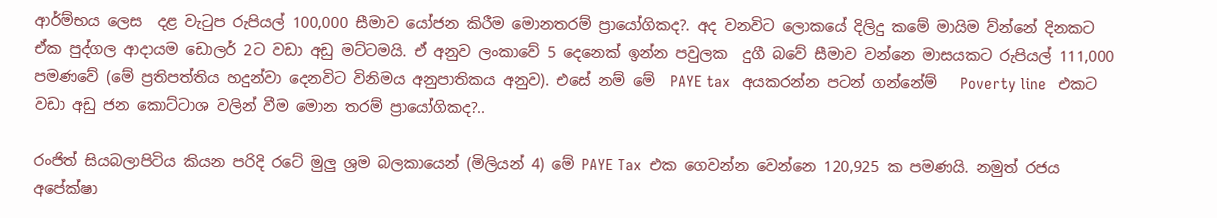ආර්ම්භය ලෙස  දළ වැටුප රුපියල් 100,000 සීමාව යෝජන කිරීම මොනතරම් ප්‍රායෝගිකද?. අද වනවිට ලොකයේ දිලිදු කමේ මායිම ව්න්නේ දිනකට ඒක පුද්ගල ආදායම ඩොලර් 2ට වඩා අඩු මට්ටමයි. ඒ අනුව ලංකාවේ 5 දෙනෙක් ඉන්න පවුලක  දුගී බවේ සීමාව වන්නෙ මාසයකට රුපියල් 111,000 පමණවේ (මේ ප්‍රතිපත්තිය හදුන්වා දෙනවිට විනිමය අනුපාතිකය අනුව). එසේ නම් මේ  PAYE tax   අයකරන්න පටන් ගන්නේම්   Poverty line   එකට වඩා අඩු ජන කොට්ටාශ වලින් වීම මොන තරම් ප්‍රායෝගිකද?..

රංජිත් සියබලාපිටිය කියන පරිදි රටේ මුලු ශ්‍රම බලකායෙන් (මිලියන් 4) මේ PAYE Tax  එක ගෙවන්න වෙන්නෙ 120,925 ක පමණයි. නමුත් රජය අපේක්ෂා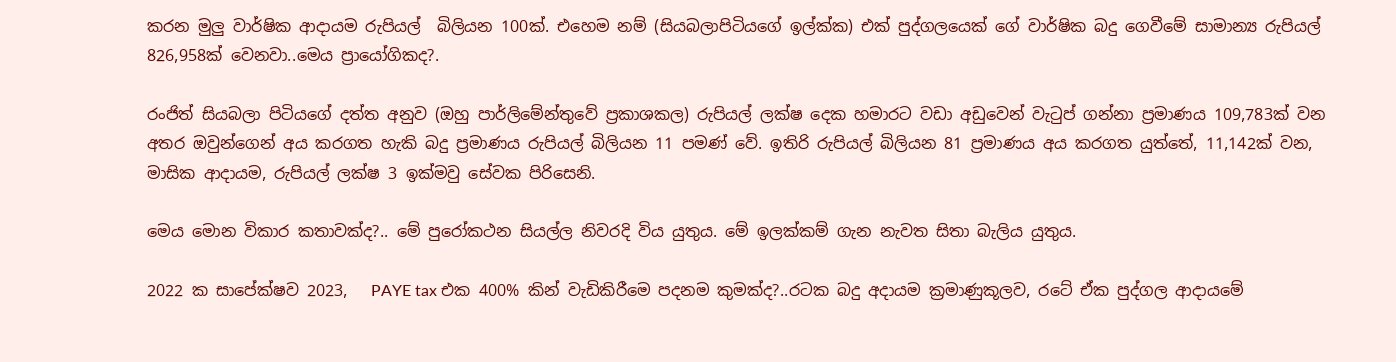කරන මුලු වා‍ර්ෂික ආදායම රුපියල්  බිලියන 100ක්. එහෙම නම් (සියබලාපිටියගේ ඉල්ක්ක) එක් පුද්ගලයෙක් ගේ වාර්ෂික බදු ගෙවීමේ සාමාන්‍ය රුපියල් 826,958ක් වෙනවා..මෙය ප්‍රායෝගිකද?.

රංජිත් සියබලා පිටියගේ දත්ත අනුව (ඔහු පාර්ලිමේන්තුවේ ප්‍රකාශකල) රුපියල් ලක්ෂ දෙක හමාරට වඩා අඩුවෙන් වැටුප් ගන්නා ප්‍රමාණය 109,783ක් වන අතර ඔවුන්ගෙන් අය කරගත හැකි බදු ප්‍රමාණය රුපියල් බිලියන 11 පමණ් වේ. ඉතිරි රුපියල් බිලියන 81 ප්‍රමාණය අය කරගත යුත්තේ, 11,142ක් වන, මාසික ආදායම, රුපියල් ලක්ෂ 3 ඉක්මවු සේවක පිරිසෙනි.

මෙය මොන විකාර කතාවක්ද?.. මේ පුරෝකථන සියල්ල නිවරදි විය යුතුය. මේ ඉලක්කම් ගැන නැවත සිතා බැලිය යුතුය.

2022 ක සාපේක්ෂව 2023,   PAYE tax එක 400% කින් වැඩිකිරීමෙ පදනම කුමක්ද?..රටක බදු අදායම ක්‍රමාණුකූලව, රටේ ඒක පුද්ගල ආදායමේ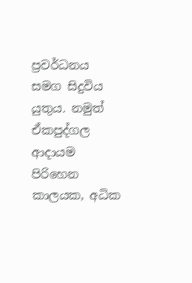ප්‍රවර්ධනය සමග සිදුවිය යුතුය. නමුත් ඒකපුද්ගල ආදායම පිරිහෙන කාලයක, අධික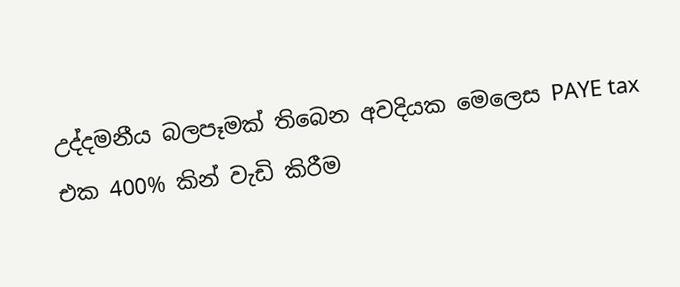උද්දමනීය බලපෑමක් තිබෙන අවදියක මෙලෙස PAYE tax  එක 400% කින් වැඩි කිරීම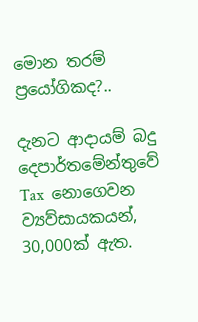මොන තරම් ප්‍රයෝගිකද?..

දැනට ආදායම් බදු දෙපාර්තමේන්තුවේ Tax  නොගෙවන ව්‍යව්සායකයන්, 30,000ක් ඇත.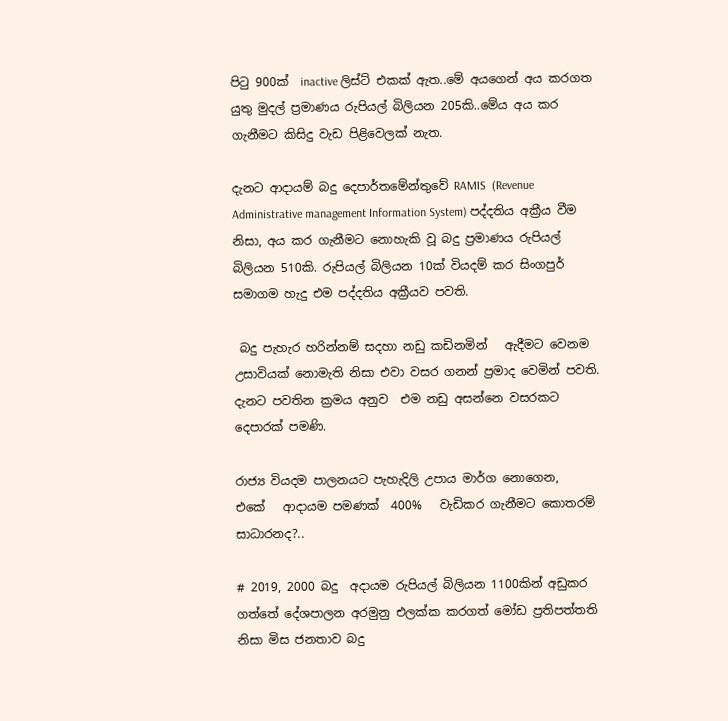පිටු 900ක්  inactive ලිස්ට් එකක් ඇත..මේ අයගෙන් අය කරගත යුතු මුදල් ප්‍රමාණය රුපියල් බිලියන 205කි..මේ‍ය අය කර ගැනීමට කිසිදු වැඩ පිළිවෙලක් නැත.

දැනට ආදායම් බදු දෙපාර්තමේන්තුවේ RAMIS  (Revenue Administrative management Information System) පද්දතිය අක්‍රීය වීම නිසා, අය කර ගැනීමට නොහැකි වූ බදු ප්‍රමාණය රුපියල් බිලියන 510කි. රුපියල් බිලියන 10ක් වියදම් කර සිංගපුර් සමාගම හැදු එම පද්දතිය අක්‍රීයව පවති.

 බදු පැහැර හරින්නම් සදහා නඩු කඩිනමින්   ඇදීමට වෙනම උසාවියක් නොමැති නිසා එවා වසර ගනන් ප්‍රමාද වෙමින් පවති. දැනට පවතින ක්‍රමය අනුව  එම නඩු අසන්නෙ වසරකට දෙපාරක් පමණි.

රාජ්‍ය වියදම පාලනයට පැහැදිලි උපාය මාර්ග නොගෙන,   එකේ   ආදායම පමණක්  400%   වැඩිකර ගැනීමට කොතරම් සාධාරනද?..

# 2019, 2000 බදු  අදායම රුපියල් බිලියන 1100කින් අඩුකර ගත්තේ දේශපාලන අරමුනු එලක්ක කරගත් මෝඩ ප්‍රතිපත්තති නිසා මිස ජනතාව බදු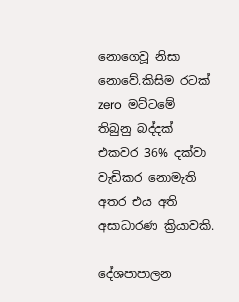නොගෙවූ නිසා නොවේ.කිසිම රටක් zero  මට්ටමේ තිබුනු බද්දක් එකවර 36% දක්වා වැඩිකර නොමැති අතර එය අති අසාධාරණ ක්‍රියාවකි.

දේශපාපාලන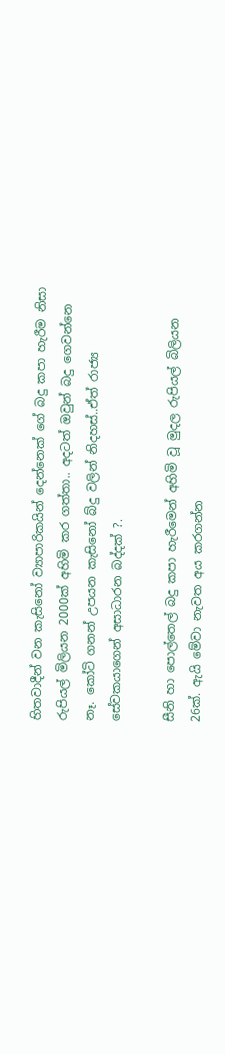හිතවාදීන් වන කැසිනෝ ව්‍යාපාරික‍යින් දෙන්නෙක් ගේ බදු කපා හැරීම නිසා රුපියල් මිලියන 2000ක් අහිමි කර ගත්තා.. අදටත් ඔවුන් බදු ගෙවන්නෙ නෑ. කෝටි ගනන් උපයන කැසිනෝ බ්දු වලින් නිදහස්..ඒත් රාජ්‍ය සේවකයාගෙන් අසාධාරන බද්දක් ?.

සීනි හා පොල්තෙල් බදු කපා හැරීමෙන් අහිමි වූ මුදල රුපියල් බිලියන 26ක්. ඇයි මේවා නැවත අය කරගන්න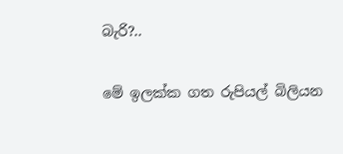බැරි?..

මේ ඉලක්ක ගත රුපියල් බිලියන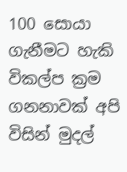100 සොයා ගැනීමට හැකි විකල්ප ක්‍රම ගනනාවක් අපි විසින් මුදල්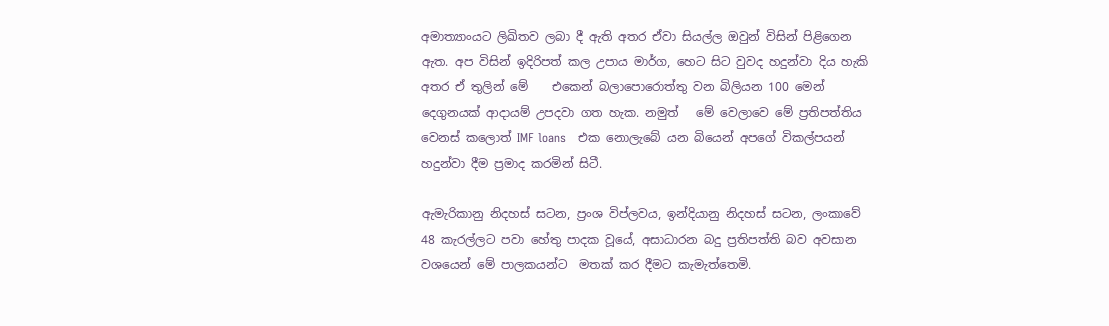අමාත්‍යාංයට ලිඛිතව ලබා දී ඇති අතර ඒවා සියල්ල ඔවුන් විසින් පිළිගෙන ඇත. අප විසින් ඉදිරිපත් කල උපාය මාර්ග, හෙට සිට වුවද හදුන්වා දිය හැකි අතර ඒ තුලින් මේ    එකෙන් බලාපොරොත්තු වන බිලියන 100 මෙන් දෙගුනයක් ආදායම් උපදවා ගත හැක. නමුත්   මේ වෙලාවෙ මේ ප්‍රතිපත්තිය වෙනස් කලොත් IMF loans   එක නොලැබේ යන බියෙන් අපගේ විකල්පයන් හදුන්වා දීම ප්‍රමාද කරමින් සිටී.

ඇමැරිකානු නිදහස් සටන, ප්‍රංශ විප්ලවය, ඉන්දියානු නිදහස් සටන, ලංකාවේ 48 කැරල්ලට පවා හේතු පාදක වූයේ, අසාධාරන බදු ප්‍රතිපත්ති බව අවසාන වශයෙන් මේ පාලකයන්ට  මතක් කර දීමට කැමැත්තෙමි.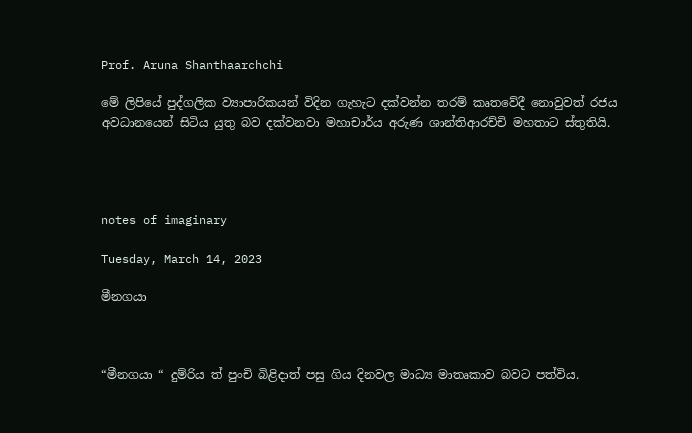Prof. Aruna Shanthaarchchi

මේ ලිපියේ පුද්ගලික ව්‍යාපාරිකයන් විදින ගැහැට දක්වන්න තරම් කෘතවේදී නොවුවත් රජය අවධානයෙන් සිටිය යුතු බව දක්වනවා මහාචාර්ය අරුණ ශාන්තිආරච්චි මහතාට ස්තුතියි.




notes of imaginary

Tuesday, March 14, 2023

මීනගයා



“මීනගයා “ දුම්රිය ත් පුංචි බිළිදාත් පසු ගිය දිනවල මාධ්‍ය මාතෘකාව බවට පත්විය.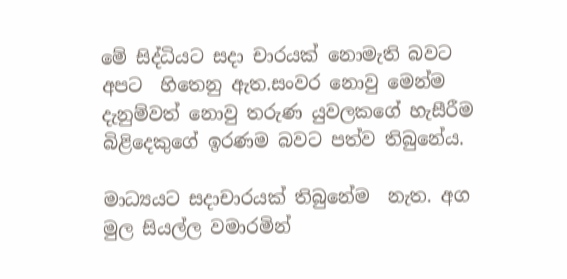මේ සිද්ධියට සදා චාරයක් නොමැති බවට අපට  හිතෙනු ඇත.සංවර නොවු මෙන්ම දැනුම්වත් නොවු තරුණ යුවලකගේ හැසීරීම බිළිදෙකුගේ ඉරණම බවට පත්ව තිබුනේය.

මාධ්‍යයට සදාචාරයක් තිබුනේම  නැත. අග මුල සියල්ල වමාරමින්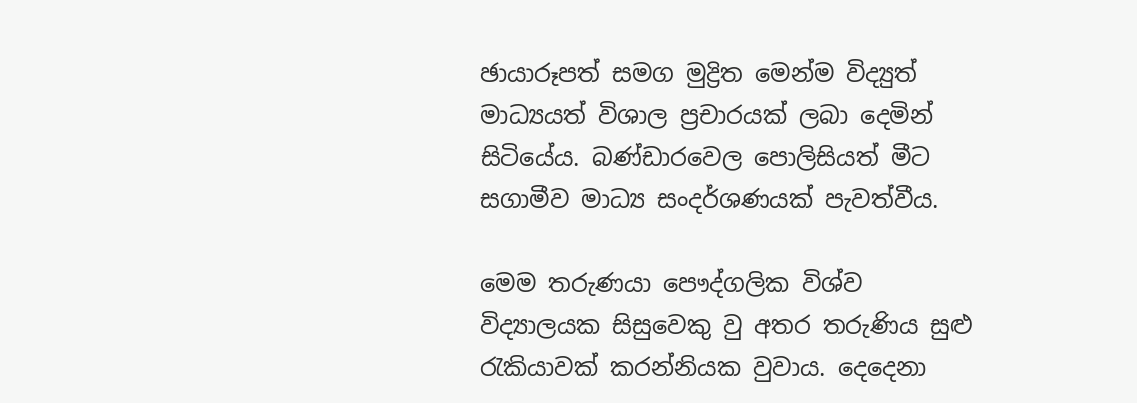ඡායාරූපත් සමග මුද්‍රිත මෙන්ම විද්‍යුත් මාධ්‍යයත් විශාල ප්‍රචාරයක් ලබා දෙමින් සිටියේය. බණ්ඩාරවෙල පොලිසියත් මීට සගාමීව මාධ්‍ය සංදර්ශණයක් පැවත්වීය.

මෙම තරුණයා පෞද්ගලික විශ්ව විද්‍යාලයක සිසුවෙකු වු අතර තරුණිය සුළු රැකියාවක් කරන්නියක වුවාය. දෙදෙනා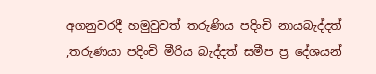අගනුවරදී හමුවුවත් තරුණිය පදිංචි නායබැද්දත් ,තරුණයා පදිංචි මීරිය බැද්දත් සමීප ප්‍ර දේශයන්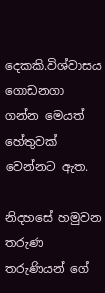දෙකකි.විශ්වාසය ගොඩනගා ගන්න මෙයත් හේතුවක් වෙන්නට ඇත.

නිදහසේ හමුවන තරුණ තරුණියන් ගේ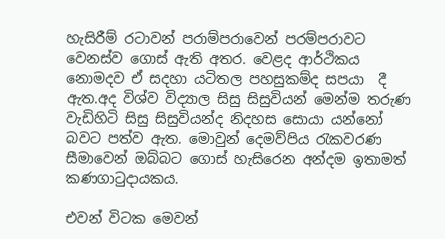හැසිරීම් රටාවන් පරාම්පරාවෙන් පරම්පරාවට වෙනස්ව ගොස් ඇති අතර. වෙළද ආර්ථිකය නොමදව ඒ සදහා යටිතල පහසුකම්ද සපයා  දී ඇත.අද විශ්ව විද්‍යාල සිසු සිසුවියන් මෙන්ම තරුණ වැඩිහිටි සිසු සිසුවියන්ද නිදහස සොයා යන්නෝ බවට පත්ව ඇත. මොවුන් දෙමව්පිය රැකවරණ සීමාවෙන් ඔබ්බට ගොස් හැසිරෙන අන්දම ඉතාමත් කණගාටුදායකය.

එවන් විටක මෙවන්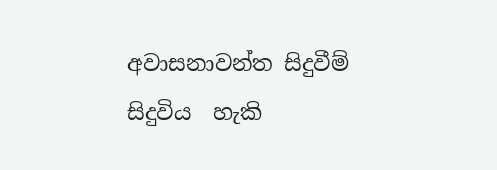අවාසනාවන්ත සිදුවීම් සිදුවිය  හැකි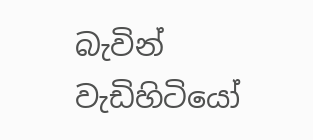බැවින් වැඩිහිටියෝ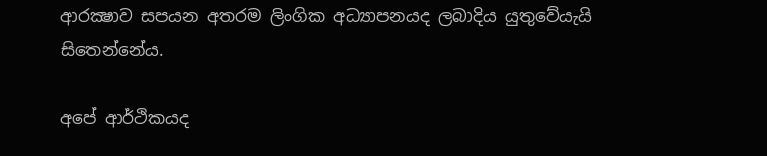ආරක්‍ෂාව සපයන අතරම ලිංගික අධ්‍යාපනයද ලබාදිය යුතුවේයැයි සිතෙන්නේය.

අපේ ආර්ථිකයද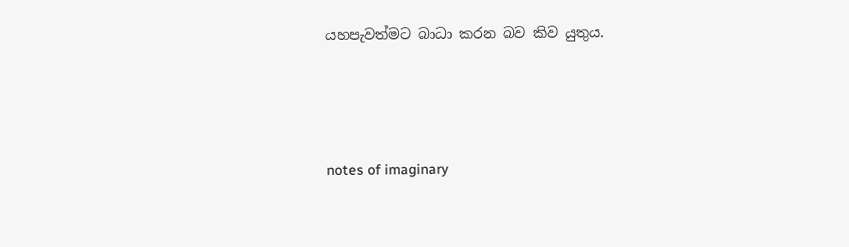යහපැවත්මට බාධා කරන බව කිව යුතුය.




notes of imaginary